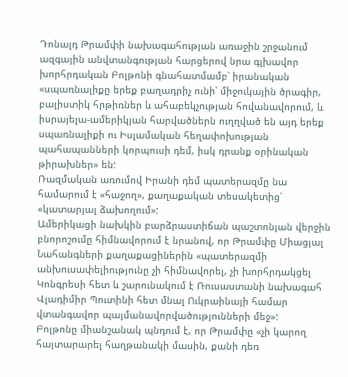Դոնալդ Թրամփի նախագահության առաջին շրջանում ազգային անվտանգության հարցերով նրա գլխավոր խորհրդական Բոլթոնի գնահատմամբ՝ իրանական «սպառնալիքը երեք բաղադրիչ ունի՝ միջուկային ծրագիր, բալիստիկ հրթիռներ և ահաբեկչության հովանավորում, և իսրայելա-ամերիկյան հարվածներն ուղղված են այդ երեք սպառնալիքի ու Իսլամական հեղափոխության պահապանների կորպուսի դեմ, իսկ դրանք օրինական թիրախներ» են:
Ռազմական առումով Իրանի դեմ պատերազմը նա համարում է «հաջող», քաղաքական տեսակետից՝ «կատարյալ ձախողում»:
Ամերիկացի նախկին բարձրաստիճան պաշտոնյան վերջին բնորոշումը հիմնավորում է նրանով, որ Թրամփը Միացյալ Նահանգների քաղաքացիներին «պատերազմի անխուսափելիությունը չի հիմնավորել, չի խորհրդակցել Կոնգրեսի հետ և շարունակում է Ռուսաստանի նախագահ Վլադիմիր Պուտինի հետ մնալ Ուկրաինայի համար վտանգավոր պայմանավորվածությունների մեջ»:
Բոլթոնը միանշանակ պնդում է, որ Թրամփը «չի կարող հայտարարել հաղթանակի մասին, քանի դեռ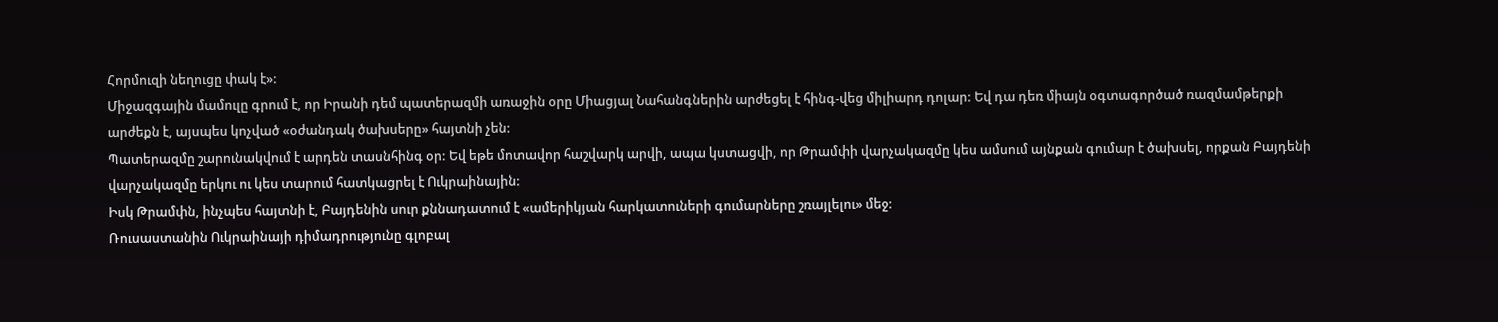Հորմուզի նեղուցը փակ է»:
Միջազգային մամուլը գրում է, որ Իրանի դեմ պատերազմի առաջին օրը Միացյալ Նահանգներին արժեցել է հինգ-վեց միլիարդ դոլար: Եվ դա դեռ միայն օգտագործած ռազմամթերքի արժեքն է, այսպես կոչված «օժանդակ ծախսերը» հայտնի չեն:
Պատերազմը շարունակվում է արդեն տասնհինգ օր: Եվ եթե մոտավոր հաշվարկ արվի, ապա կստացվի, որ Թրամփի վարչակազմը կես ամսում այնքան գումար է ծախսել, որքան Բայդենի վարչակազմը երկու ու կես տարում հատկացրել է Ուկրաինային:
Իսկ Թրամփն, ինչպես հայտնի է, Բայդենին սուր քննադատում է «ամերիկյան հարկատուների գումարները շռայլելու» մեջ:
Ռուսաստանին Ուկրաինայի դիմադրությունը գլոբալ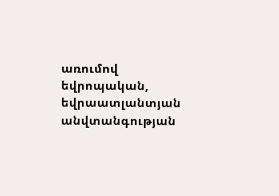առումով եվրոպական, եվրաատլանտյան անվտանգության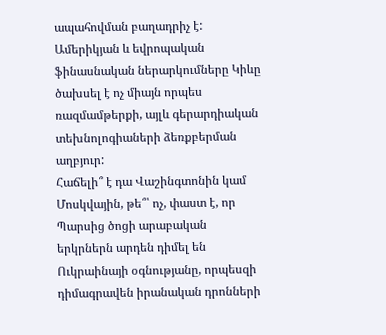ապահովման բաղադրիչ է: Ամերիկյան և եվրոպական ֆինասնական ներարկումները Կիևը ծախսել է ոչ միայն որպես ռազմամթերքի, այլև գերարդիական տեխնոլոգիաների ձեռքբերման աղբյուր:
Հաճելի՞ է դա Վաշինգտոնին կամ Մոսկվային, թե՞՝ ոչ, փաստ է, որ Պարսից ծոցի արաբական երկրներն արդեն դիմել են Ուկրաինայի օգնությանը, որպեսզի դիմագրավեն իրանական դրոնների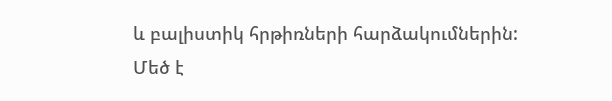և բալիստիկ հրթիռների հարձակումներին:
Մեծ է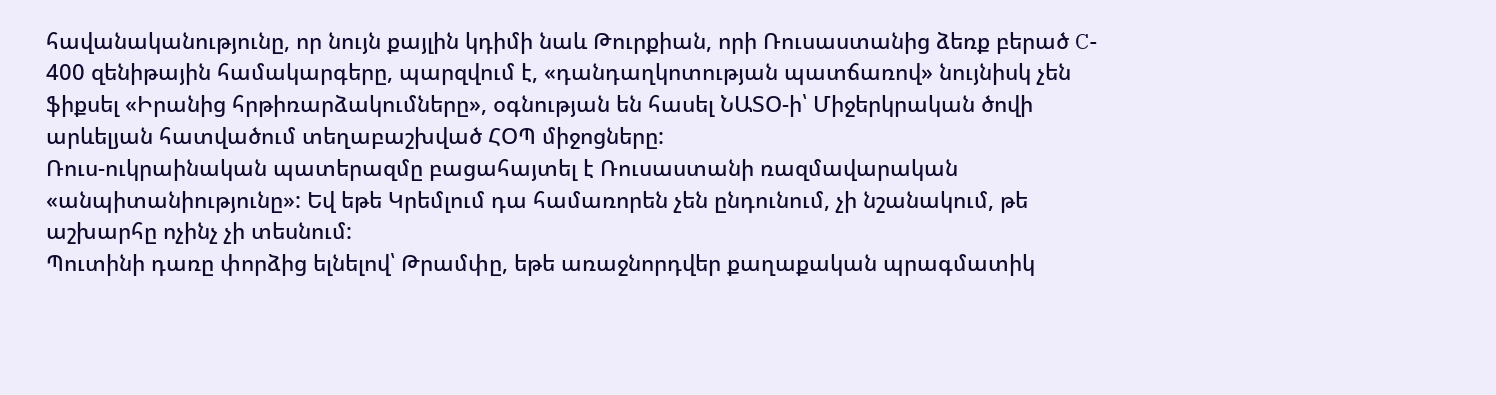հավանականությունը, որ նույն քայլին կդիմի նաև Թուրքիան, որի Ռուսաստանից ձեռք բերած C- 400 զենիթային համակարգերը, պարզվում է, «դանդաղկոտության պատճառով» նույնիսկ չեն ֆիքսել «Իրանից հրթիռարձակումները», օգնության են հասել ՆԱՏՕ-ի՝ Միջերկրական ծովի արևելյան հատվածում տեղաբաշխված ՀՕՊ միջոցները:
Ռուս-ուկրաինական պատերազմը բացահայտել է Ռուսաստանի ռազմավարական «անպիտանիությունը»: Եվ եթե Կրեմլում դա համառորեն չեն ընդունում, չի նշանակում, թե աշխարհը ոչինչ չի տեսնում:
Պուտինի դառը փորձից ելնելով՝ Թրամփը, եթե առաջնորդվեր քաղաքական պրագմատիկ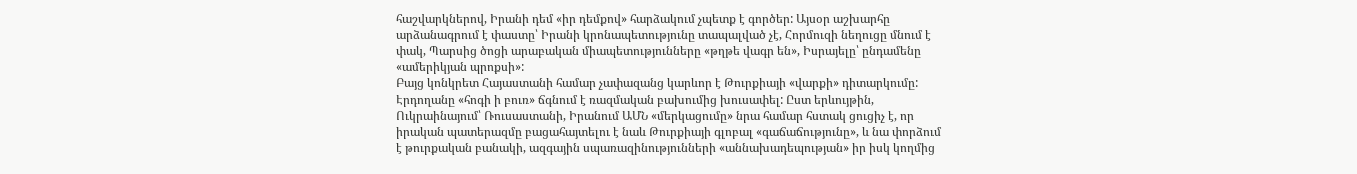հաշվարկներով, Իրանի դեմ «իր դեմքով» հարձակում չպետք է գործեր: Այսօր աշխարհը արձանագրում է փաստը՝ Իրանի կրոնապետությունը տապալված չէ, Հորմուզի նեղուցը մնում է փակ, Պարսից ծոցի արաբական միապետությունները «թղթե վագր են», Իսրայելը՝ ընդամենը «ամերիկյան պրոքսի»:
Բայց կոնկրետ Հայաստանի համար չափազանց կարևոր է Թուրքիայի «վարքի» դիտարկումը: Էրդողանը «հոգի ի բուռ» ճգնում է ռազմական բախումից խուսափել: Ըստ երևույթին, Ուկրաինայում՝ Ռուսաստանի, Իրանում ԱՄՆ «մերկացումը» նրա համար հստակ ցուցիչ է, որ իրական պատերազմը բացահայտելու է նաև Թուրքիայի գլոբալ «գաճաճությունը», և նա փորձում է թուրքական բանակի, ազգային սպառազինությունների «աննախադեպության» իր իսկ կողմից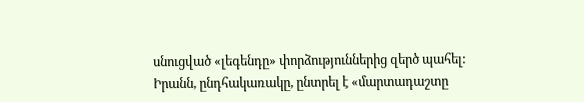սնուցված «լեգենդը» փորձություններից զերծ պահել:
Իրանն, ընդհակառակը, ընտրել է «մարտադաշտը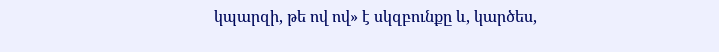կպարզի, թե ով ով» է սկզբունքը և, կարծես,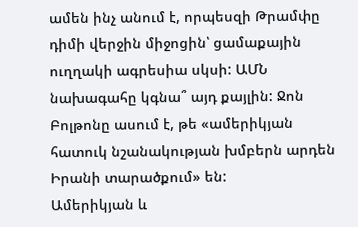ամեն ինչ անում է, որպեսզի Թրամփը դիմի վերջին միջոցին՝ ցամաքային ուղղակի ագրեսիա սկսի: ԱՄՆ նախագահը կգնա՞ այդ քայլին: Ջոն Բոլթոնը ասում է, թե «ամերիկյան հատուկ նշանակության խմբերն արդեն Իրանի տարածքում» են:
Ամերիկյան և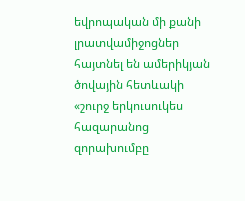եվրոպական մի քանի լրատվամիջոցներ հայտնել են ամերիկյան ծովային հետևակի «շուրջ երկուսուկես հազարանոց զորախումբը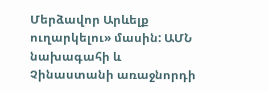Մերձավոր Արևելք ուղարկելու» մասին: ԱՄՆ նախագահի և Չինաստանի առաջնորդի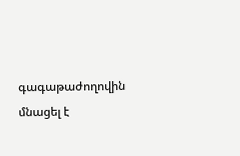գագաթաժողովին մնացել է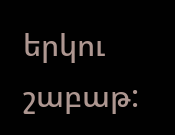երկու շաբաթ: